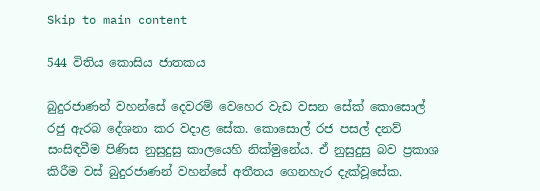Skip to main content

544 විතිය කොසිය ජාතකය

බුදුරජාණන් වහන්සේ දෙවරම් වෙහෙර වැඩ වසන සේක් කොසොල් රජු ඇරබ දේශනා කර වදාළ සේක. කොසොල් රජ පසල් දනව් සංසිඳවීම පිණිස නුසුදුසු කාලයෙහි නික්මුනේය. ඒ නුසුදුසු බව ප්‍රකාශ කිරීම වස් බුදුරජාණන් වහන්සේ අතීතය ගෙනහැර දැක්වූසේක.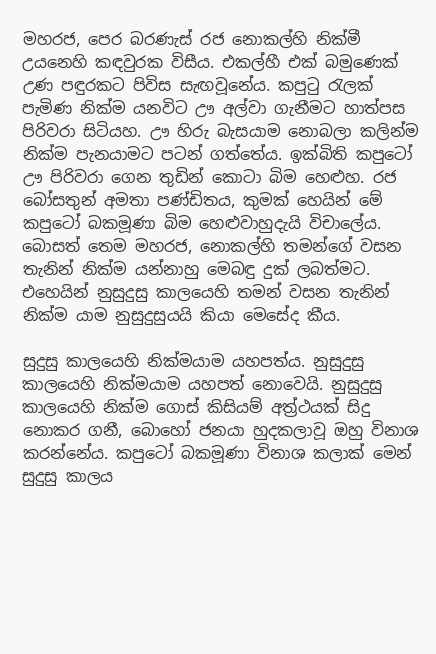මහරජ, පෙර බරණැස් රජ නොකල්හි නික්මී උයනෙහි කඳවුරක විසීය. එකල්හී එක් බමුණෙක් උණ පඳුරකට පිවිස සැඟවූනේය. කපුටු රැලක් පැමිණ නික්ම යනවිට ඌ අල්වා ගැනීමට හාත්පස පිරිවරා සිටියහ. ඌ හිරු බැසයාම නොබලා කලින්ම නික්ම පැනයාමට පටන් ගත්තේය. ඉක්බිති කපුටෝ ඌ පිරිවරා ගෙන තුඩින් කොටා බිම හෙළුහ. රජ බෝසතුන් අමතා පණ්ඩිතය, කුමක් හෙයින් මේ කපුටෝ බකමූණා බිම හෙළුවාහුදැයි විචාලේය. බොසත් තෙම මහරජ, නොකල්හි තමන්ගේ වසන තැනින් නික්ම යන්නාහු මෙබඳු දුක් ලබත්මට. එහෙයින් නුසුදුසු කාලයෙහි තමන් වසන තැනින් නික්ම යාම නුසුදුසුයයි කියා මෙසේද කීය.

සුදුසු කාලයෙහි නික්මයාම යහපත්ය. නුසුදුසු කාලයෙහි නික්මයාම යහපත් නොවෙයි. නුසුදුසු කාලයෙහි නික්ම ගොස් කිසියම් අත්‍ර්‍ථයක් සිදු නොකර ගනී, බොහෝ ජනයා හුදකලාවූ ඔහු විනාශ කරන්නේය. කපුටෝ බකමූණා විනාශ කලාක් මෙන් සුදුසු කාලය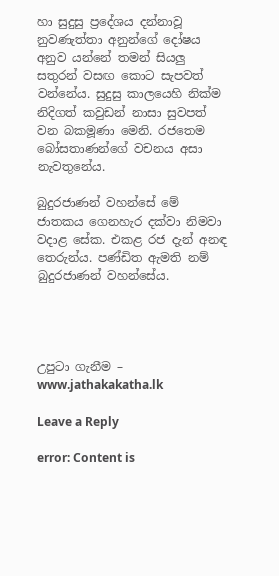හා සුදුසු ප්‍රදේශය දන්නාවූ නුවණැත්තා අනුන්ගේ දෝෂය අනුව යන්නේ තමන් සියලු සතුරන් වසඟ කොට සැපවත් වන්නේය. සුදුසු කාලයෙහි නික්ම නිදිගත් කවුඩන් නාසා සුවපත් වන බකමූණා මෙනි. රජතෙම බෝසතාණන්ගේ වචනය අසා නැවතුනේය.

බුදුරජාණන් වහන්සේ මේ ජාතකය ගෙනහැර දක්වා නිමවා වදාළ සේක. එකළ රජ දැන් අනඳ තෙරුන්ය. පණ්ඩිත ඇමති නම් බුදුරජාණන් වහන්සේය.




උපුටා ගැනීම – www.jathakakatha.lk

Leave a Reply

error: Content is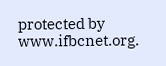protected by www.ifbcnet.org.